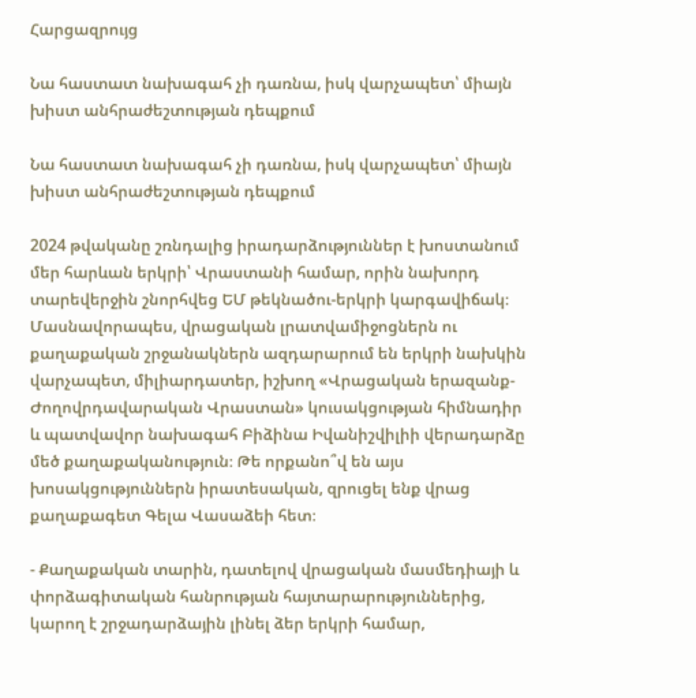Հարցազրույց

Նա հաստատ նախագահ չի դառնա, իսկ վարչապետ՝ միայն խիստ անհրաժեշտության դեպքում

Նա հաստատ նախագահ չի դառնա, իսկ վարչապետ՝ միայն խիստ անհրաժեշտության դեպքում

2024 թվականը շռնդալից իրադարձություններ է խոստանում մեր հարևան երկրի՝ Վրաստանի համար, որին նախորդ տարեվերջին շնորհվեց ԵՄ թեկնածու-երկրի կարգավիճակ։ Մասնավորապես, վրացական լրատվամիջոցներն ու քաղաքական շրջանակներն ազդարարում են երկրի նախկին վարչապետ, միլիարդատեր, իշխող «Վրացական երազանք-Ժողովրդավարական Վրաստան» կուսակցության հիմնադիր և պատվավոր նախագահ Բիձինա Իվանիշվիլիի վերադարձը մեծ քաղաքականություն։ Թե որքանո՞վ են այս խոսակցություններն իրատեսական, զրուցել ենք վրաց քաղաքագետ Գելա Վասաձեի հետ։

- Քաղաքական տարին, դատելով վրացական մասմեդիայի և փորձագիտական հանրության հայտարարություններից, կարող է շրջադարձային լինել ձեր երկրի համար,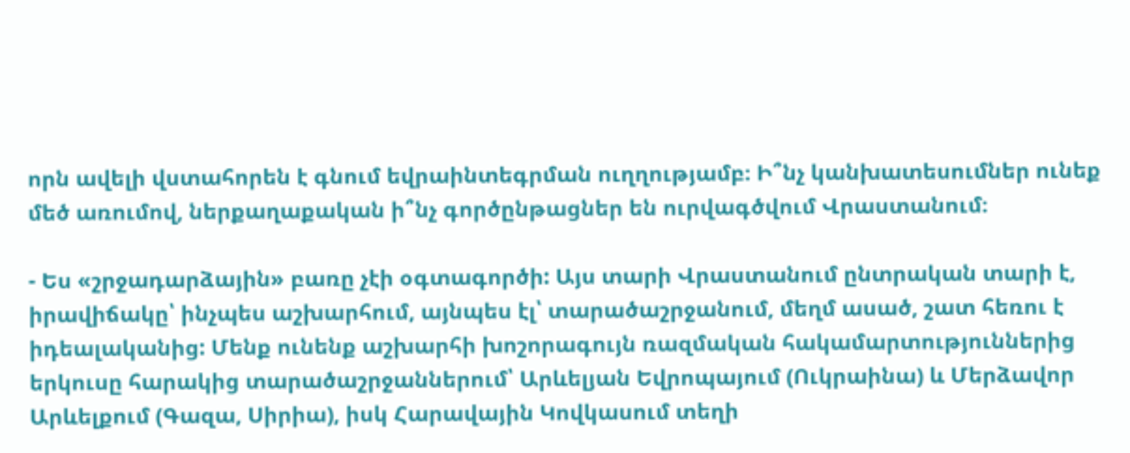որն ավելի վստահորեն է գնում եվրաինտեգրման ուղղությամբ։ Ի՞նչ կանխատեսումներ ունեք մեծ առումով, ներքաղաքական ի՞նչ գործընթացներ են ուրվագծվում Վրաստանում։

- Ես «շրջադարձային» բառը չէի օգտագործի: Այս տարի Վրաստանում ընտրական տարի է, իրավիճակը՝ ինչպես աշխարհում, այնպես էլ՝ տարածաշրջանում, մեղմ ասած, շատ հեռու է իդեալականից: Մենք ունենք աշխարհի խոշորագույն ռազմական հակամարտություններից երկուսը հարակից տարածաշրջաններում՝ Արևելյան Եվրոպայում (Ուկրաինա) և Մերձավոր Արևելքում (Գազա, Սիրիա), իսկ Հարավային Կովկասում տեղի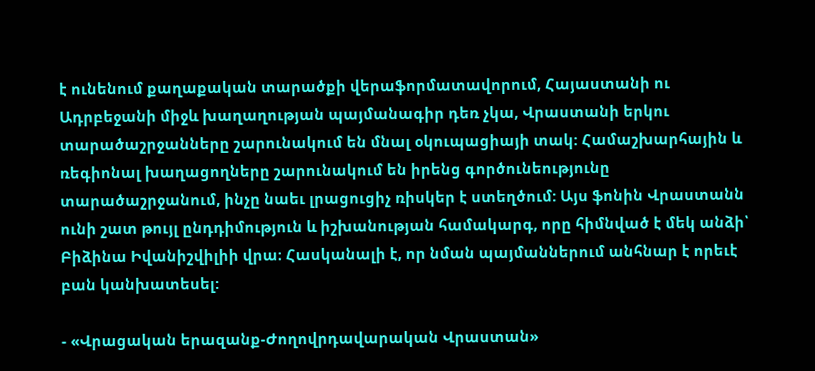է ունենում քաղաքական տարածքի վերաֆորմատավորում, Հայաստանի ու Ադրբեջանի միջև խաղաղության պայմանագիր դեռ չկա, Վրաստանի երկու տարածաշրջանները շարունակում են մնալ օկուպացիայի տակ: Համաշխարհային և ռեգիոնալ խաղացողները շարունակում են իրենց գործունեությունը տարածաշրջանում, ինչը նաեւ լրացուցիչ ռիսկեր է ստեղծում: Այս ֆոնին Վրաստանն ունի շատ թույլ ընդդիմություն և իշխանության համակարգ, որը հիմնված է մեկ անձի՝ Բիձինա Իվանիշվիլիի վրա։ Հասկանալի է, որ նման պայմաններում անհնար է որեւէ բան կանխատեսել:

- «Վրացական երազանք-Ժողովրդավարական Վրաստան»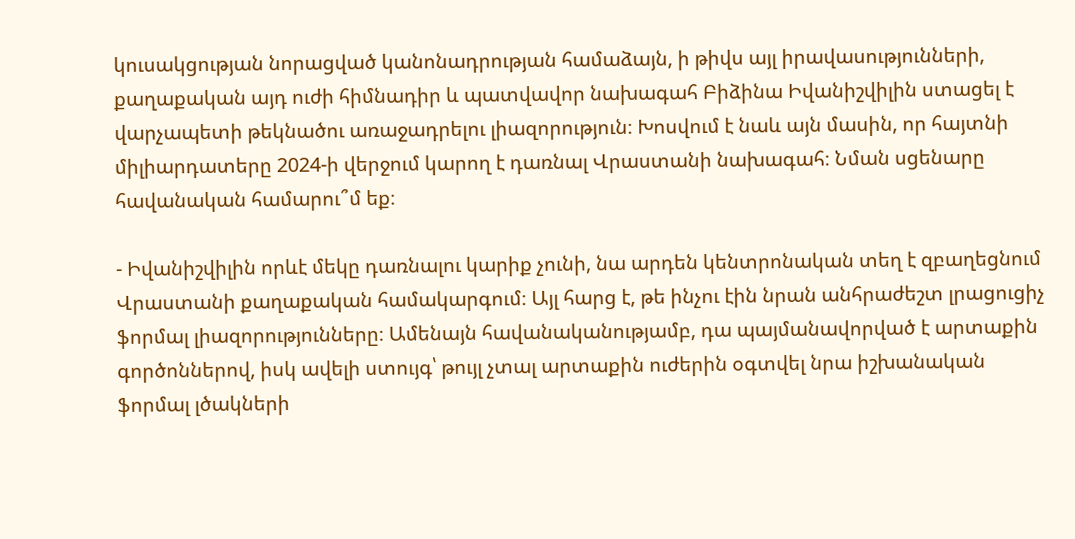կուսակցության նորացված կանոնադրության համաձայն, ի թիվս այլ իրավասությունների, քաղաքական այդ ուժի հիմնադիր և պատվավոր նախագահ Բիձինա Իվանիշվիլին ստացել է վարչապետի թեկնածու առաջադրելու լիազորություն։ Խոսվում է նաև այն մասին, որ հայտնի միլիարդատերը 2024-ի վերջում կարող է դառնալ Վրաստանի նախագահ։ Նման սցենարը հավանական համարու՞մ եք։

- Իվանիշվիլին որևէ մեկը դառնալու կարիք չունի, նա արդեն կենտրոնական տեղ է զբաղեցնում Վրաստանի քաղաքական համակարգում։ Այլ հարց է, թե ինչու էին նրան անհրաժեշտ լրացուցիչ ֆորմալ լիազորությունները։ Ամենայն հավանականությամբ, դա պայմանավորված է արտաքին գործոններով, իսկ ավելի ստույգ՝ թույլ չտալ արտաքին ուժերին օգտվել նրա իշխանական ֆորմալ լծակների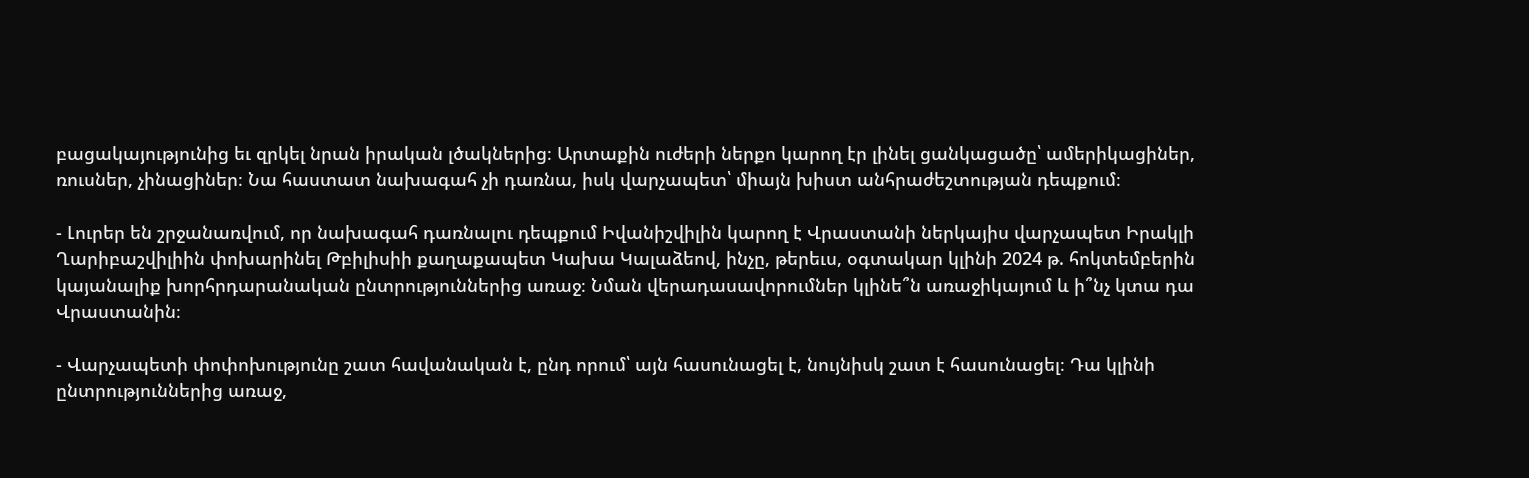բացակայությունից եւ զրկել նրան իրական լծակներից։ Արտաքին ուժերի ներքո կարող էր լինել ցանկացածը՝ ամերիկացիներ, ռուսներ, չինացիներ։ Նա հաստատ նախագահ չի դառնա, իսկ վարչապետ՝ միայն խիստ անհրաժեշտության դեպքում։

- Լուրեր են շրջանառվում, որ նախագահ դառնալու դեպքում Իվանիշվիլին կարող է Վրաստանի ներկայիս վարչապետ Իրակլի Ղարիբաշվիլիին փոխարինել Թբիլիսիի քաղաքապետ Կախա Կալաձեով, ինչը, թերեւս, օգտակար կլինի 2024 թ. հոկտեմբերին կայանալիք խորհրդարանական ընտրություններից առաջ։ Նման վերադասավորումներ կլինե՞ն առաջիկայում և ի՞նչ կտա դա Վրաստանին։

- Վարչապետի փոփոխությունը շատ հավանական է, ընդ որում՝ այն հասունացել է, նույնիսկ շատ է հասունացել։ Դա կլինի ընտրություններից առաջ,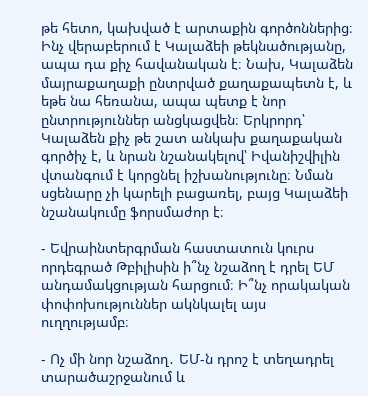թե հետո, կախված է արտաքին գործոններից։ Ինչ վերաբերում է Կալաձեի թեկնածությանը, ապա դա քիչ հավանական է։ Նախ, Կալաձեն մայրաքաղաքի ընտրված քաղաքապետն է, և եթե նա հեռանա, ապա պետք է նոր ընտրություններ անցկացվեն։ Երկրորդ՝ Կալաձեն քիչ թե շատ անկախ քաղաքական գործիչ է, և նրան նշանակելով՝ Իվանիշվիլին վտանգում է կորցնել իշխանությունը։ Նման սցենարը չի կարելի բացառել, բայց Կալաձեի նշանակումը ֆորսմաժոր է։

- Եվրաինտերգրման հաստատուն կուրս որդեգրած Թբիլիսին ի՞նչ նշաձող է դրել ԵՄ անդամակցության հարցում։ Ի՞նչ որակական փոփոխություններ ակնկալել այս ուղղությամբ։

- Ոչ մի նոր նշաձող․ ԵՄ-ն դրոշ է տեղադրել տարածաշրջանում և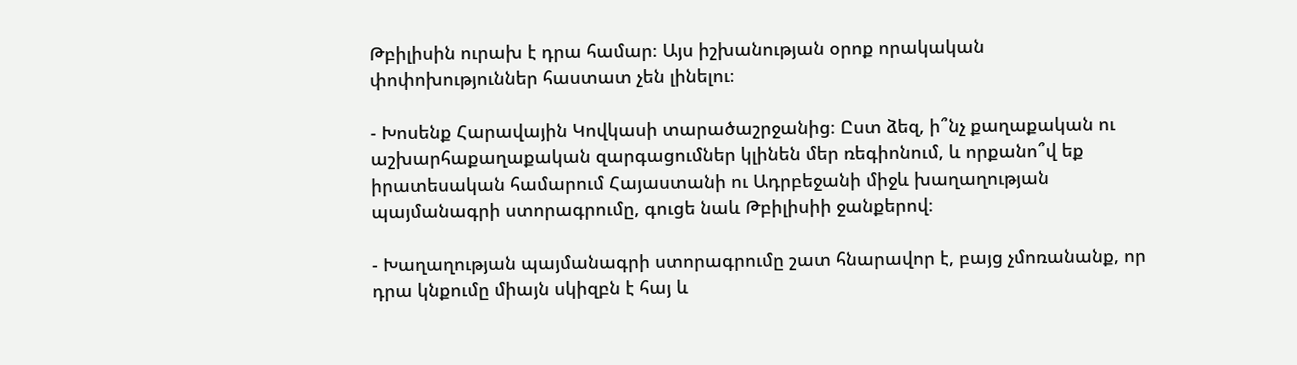Թբիլիսին ուրախ է դրա համար։ Այս իշխանության օրոք որակական փոփոխություններ հաստատ չեն լինելու։

- Խոսենք Հարավային Կովկասի տարածաշրջանից։ Ըստ ձեզ, ի՞նչ քաղաքական ու աշխարհաքաղաքական զարգացումներ կլինեն մեր ռեգիոնում, և որքանո՞վ եք իրատեսական համարում Հայաստանի ու Ադրբեջանի միջև խաղաղության պայմանագրի ստորագրումը, գուցե նաև Թբիլիսիի ջանքերով։

- Խաղաղության պայմանագրի ստորագրումը շատ հնարավոր է, բայց չմոռանանք, որ դրա կնքումը միայն սկիզբն է հայ և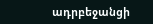ադրբեջանցի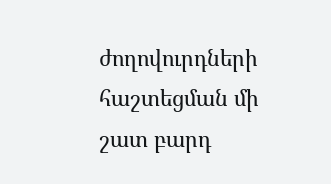ժողովուրդների հաշտեցման մի շատ բարդ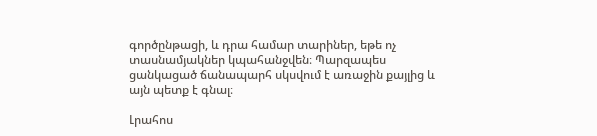գործընթացի, և դրա համար տարիներ, եթե ոչ տասնամյակներ կպահանջվեն։ Պարզապես ցանկացած ճանապարհ սկսվում է առաջին քայլից և այն պետք է գնալ։

Լրահոս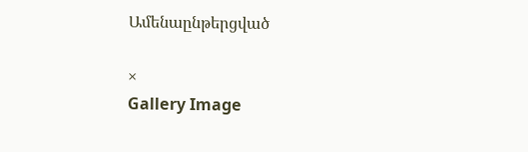Ամենաընթերցված

×
Gallery Image